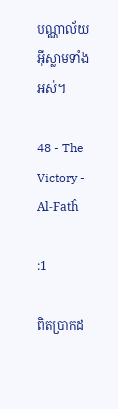បណ្ណាល័យអ៊ីស្លាមទាំងអស់។

48 - The Victory - Al-Fatĥ

:1

ពិតប្រាកដ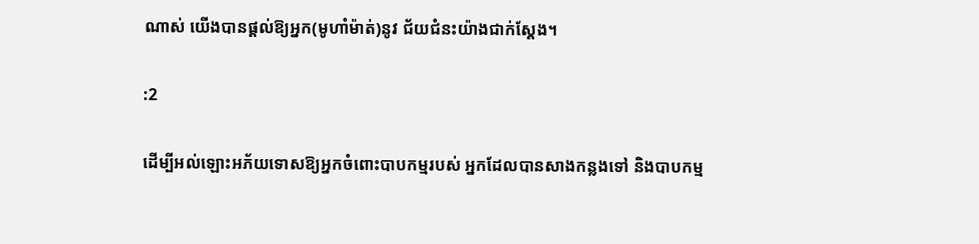ណាស់ យើងបានផ្ដល់ឱ្យអ្នក(មូហាំម៉ាត់)នូវ ជ័យជំនះយ៉ាងជាក់ស្ដែង។

:2

ដើម្បីអល់ឡោះអភ័យទោសឱ្យអ្នកចំពោះបាបកម្មរបស់ អ្នកដែលបានសាងកន្លងទៅ និងបាបកម្ម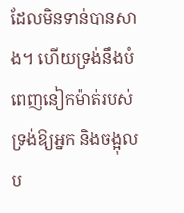ដែលមិនទាន់បានសាង។ ហើយទ្រង់នឹងបំពេញនៀកម៉ាត់របស់ទ្រង់ឱ្យអ្នក និងចង្អុលប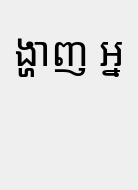ង្ហាញ អ្ន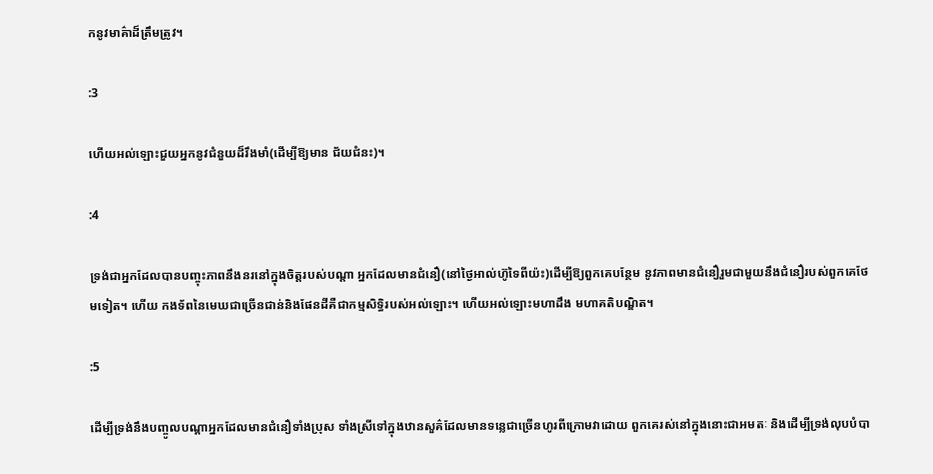កនូវមាគ៌ាដ៏ត្រឹមត្រូវ។

:3

ហើយអល់ឡោះជួយអ្នកនូវជំនួយដ៏រឹងមាំ(ដើម្បីឱ្យមាន ជ័យជំនះ)។

:4

ទ្រង់ជាអ្នកដែលបានបញ្ចុះភាពនឹងនរនៅក្នុងចិត្ដរបស់បណ្ដា អ្នកដែលមានជំនឿ(នៅថ្ងៃអាល់ហ៊ូទៃពីយ៉ះ)ដើម្បីឱ្យពួកគេបន្ថែម នូវភាពមានជំនឿរួមជាមួយនឹងជំនឿរបស់ពួកគេថែមទៀត។ ហើយ កងទ័ពនៃមេឃជាច្រើនជាន់និងផែនដីគឺជាកម្មសិទ្ធិរបស់អល់ឡោះ។ ហើយអល់ឡោះមហាដឹង មហាគតិបណ្ឌិត។

:5

ដើម្បីទ្រង់នឹងបញ្ចូលបណ្ដាអ្នកដែលមានជំនឿទាំងប្រុស ទាំងស្រីទៅក្នុងឋានសួគ៌ដែលមានទនេ្លជាច្រើនហូរពីក្រោមវាដោយ ពួកគេរស់នៅក្នុងនោះជាអមតៈ និងដើម្បីទ្រង់លុបបំបា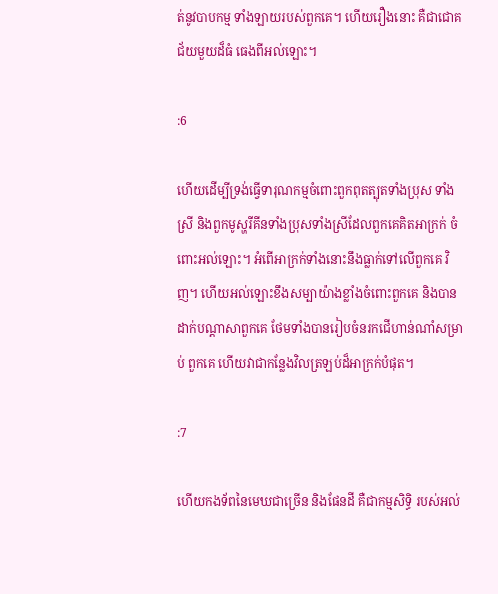ត់នូវបាបកម្ម ទាំងឡាយរបស់ពួកគេ។ ហើយរឿងនោះ គឺជាជោគជ័យមួយដ៏ធំ ធេងពីអល់ឡោះ។

:6

ហើយដើម្បីទ្រង់ធ្វើទារុណកម្មចំពោះពួកពុតត្បុតទាំងប្រុស ទាំងស្រី និងពួកមូស្ហរីគីនទាំងប្រុសទាំងស្រីដែលពួកគេគិតអាក្រក់ ចំពោះអល់ឡោះ។ អំពើអាក្រក់ទាំងនោះនឹងធ្លាក់ទៅលើពួកគេ វិញ។ ហើយអល់ឡោះខឹងសម្បាយ៉ាងខ្លាំងចំពោះពួកគេ និងបាន ដាក់បណ្ដាសាពួកគេ ថែមទាំងបានរៀបចំនរកជើហាន់ណាំសម្រាប់ ពួកគេ ហើយវាជាកន្លែងវិលត្រឡប់ដ៏អាក្រក់បំផុត។

:7

ហើយកងទ័ពនៃមេឃជាច្រើន និងផែនដី គឺជាកម្មសិទ្ធិ របស់អល់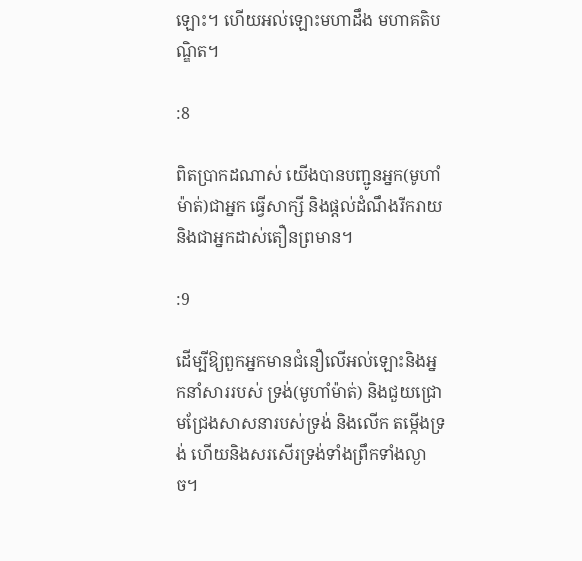ឡោះ។ ហើយអល់ឡោះមហាដឹង មហាគតិបណ្ឌិត។

:8

ពិតប្រាកដណាស់ យើងបានបញ្ជូនអ្នក(មូហាំម៉ាត់)ជាអ្នក ធ្វើសាក្សី និងផ្ដល់ដំណឹងរីករាយ និងជាអ្នកដាស់តឿនព្រមាន។

:9

ដើម្បីឱ្យពួកអ្នកមានជំនឿលើអល់ឡោះនិងអ្នកនាំសាររបស់ ទ្រង់(មូហាំម៉ាត់) និងជួយជ្រោមជ្រែងសាសនារបស់ទ្រង់ និងលើក តម្កើងទ្រង់ ហើយនិងសរសើរទ្រង់ទាំងព្រឹកទាំងល្ងាច។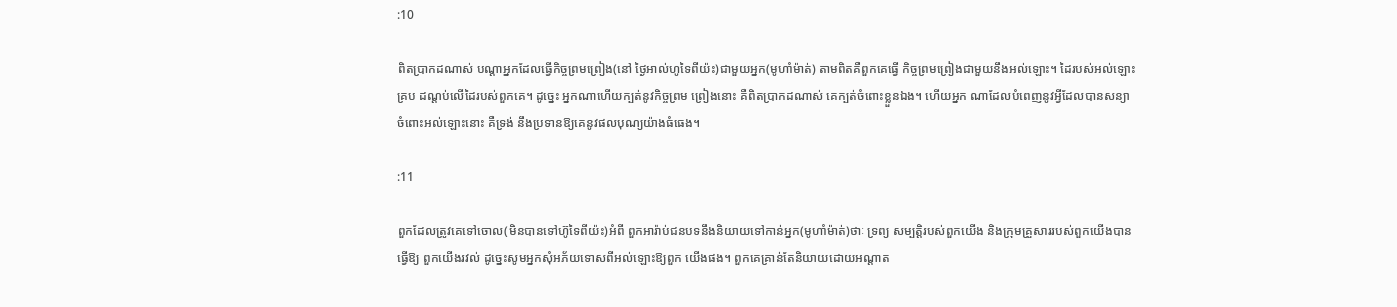:10

ពិតប្រាកដណាស់ បណ្ដាអ្នកដែលធ្វើកិច្ចព្រមព្រៀង(នៅ ថ្ងៃអាល់ហូទៃពីយ៉ះ)ជាមួយអ្នក(មូហាំម៉ាត់) តាមពិតគឺពួកគេធ្វើ កិច្ចព្រមព្រៀងជាមួយនឹងអល់ឡោះ។ ដៃរបស់អល់ឡោះគ្រប ដណ្ដប់លើដៃរបស់ពួកគេ។ ដូចេ្នះ អ្នកណាហើយក្បត់នូវកិច្ចព្រម ព្រៀងនោះ គឺពិតប្រាកដណាស់ គេក្បត់ចំពោះខ្លួនឯង។ ហើយអ្នក ណាដែលបំពេញនូវអ្វីដែលបានសន្យាចំពោះអល់ឡោះនោះ គឺទ្រង់ នឹងប្រទានឱ្យគេនូវផលបុណ្យយ៉ាងធំធេង។

:11

ពួកដែលត្រូវគេទៅចោល(មិនបានទៅហ៊ូទៃពីយ៉ះ)អំពី ពួកអារ៉ាប់ជនបទនឹងនិយាយទៅកាន់អ្នក(មូហាំម៉ាត់)ថាៈ ទ្រព្យ សម្បត្ដិរបស់ពួកយើង និងក្រុមគ្រួសាររបស់ពួកយើងបានធ្វើឱ្យ ពួកយើងរវល់ ដូចេ្នះសូមអ្នកសុំអភ័យទោសពីអល់ឡោះឱ្យពួក យើងផង។ ពួកគេគ្រាន់តែនិយាយដោយអណ្ដាត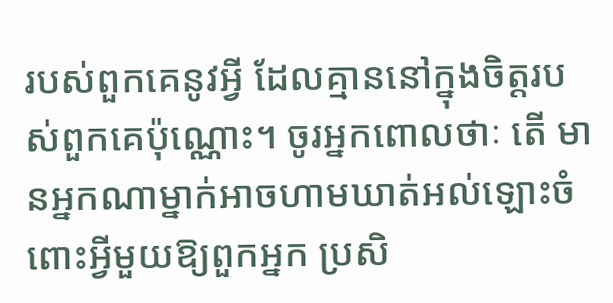របស់ពួកគេនូវអ្វី ដែលគ្មាននៅក្នុងចិត្ដរបស់ពួកគេប៉ុណ្ណោះ។ ចូរអ្នកពោលថាៈ តើ មានអ្នកណាម្នាក់អាចហាមឃាត់អល់ឡោះចំពោះអ្វីមួយឱ្យពួកអ្នក ប្រសិ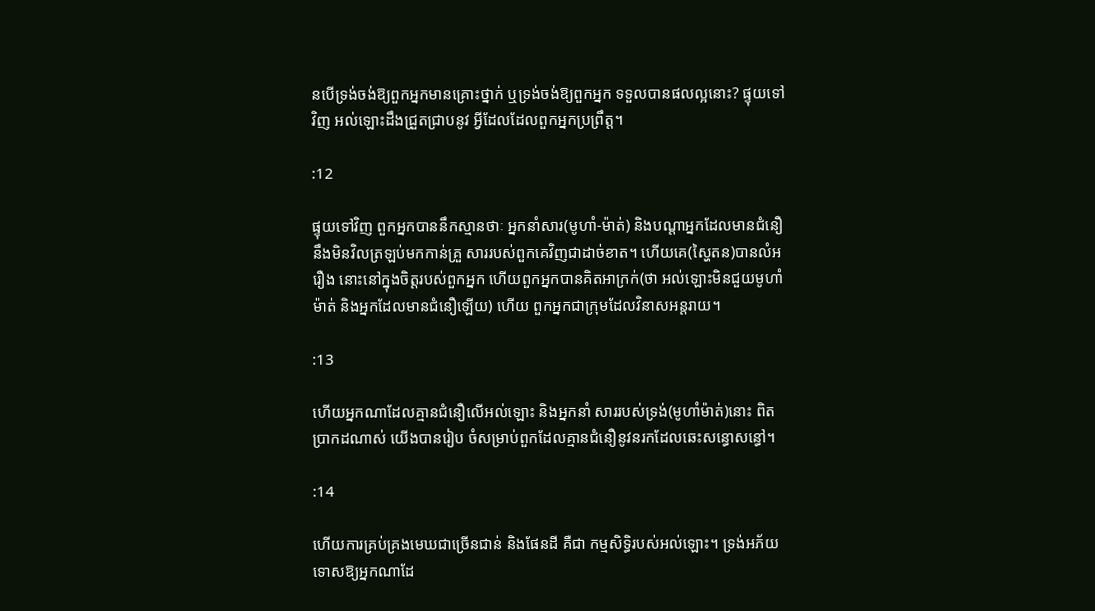នបើទ្រង់ចង់ឱ្យពួកអ្នកមានគ្រោះថ្នាក់ ឬទ្រង់ចង់ឱ្យពួកអ្នក ទទួលបានផលល្អនោះ? ផ្ទុយទៅវិញ អល់ឡោះដឹងជ្រួតជ្រាបនូវ អ្វីដែលដែលពួកអ្នកប្រព្រឹត្ដ។

:12

ផ្ទុយទៅវិញ ពួកអ្នកបាននឹកស្មានថាៈ អ្នកនាំសារ(មូហាំ-ម៉ាត់) និងបណ្ដាអ្នកដែលមានជំនឿនឹងមិនវិលត្រឡប់មកកាន់គ្រួ សាររបស់ពួកគេវិញជាដាច់ខាត។ ហើយគេ(ស្ហៃតន)បានលំអរឿង នោះនៅក្នុងចិត្ដរបស់ពួកអ្នក ហើយពួកអ្នកបានគិតអាក្រក់(ថា អល់ឡោះមិនជួយមូហាំម៉ាត់ និងអ្នកដែលមានជំនឿឡើយ) ហើយ ពួកអ្នកជាក្រុមដែលវិនាសអន្ដរាយ។

:13

ហើយអ្នកណាដែលគ្មានជំនឿលើអល់ឡោះ និងអ្នកនាំ សាររបស់ទ្រង់(មូហាំម៉ាត់)នោះ ពិតប្រាកដណាស់ យើងបានរៀប ចំសម្រាប់ពួកដែលគ្មានជំនឿនូវនរកដែលឆេះសន្ធោសន្ធៅ។

:14

ហើយការគ្រប់គ្រងមេឃជាច្រើនជាន់ និងផែនដី គឺជា កម្មសិទ្ធិរបស់អល់ឡោះ។ ទ្រង់អភ័យទោសឱ្យអ្នកណាដែ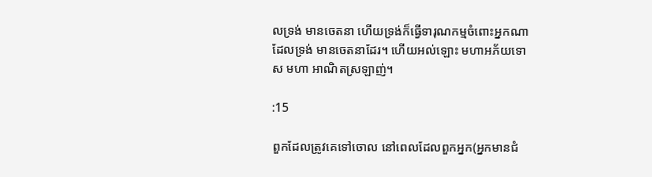លទ្រង់ មានចេតនា ហើយទ្រង់ក៏ធ្វើទារុណកម្មចំពោះអ្នកណាដែលទ្រង់ មានចេតនាដែរ។ ហើយអល់ឡោះ មហាអភ័យទោស មហា អាណិតស្រឡាញ់។

:15

ពួកដែលត្រូវគេទៅចោល នៅពេលដែលពួកអ្នក(អ្នកមានជំ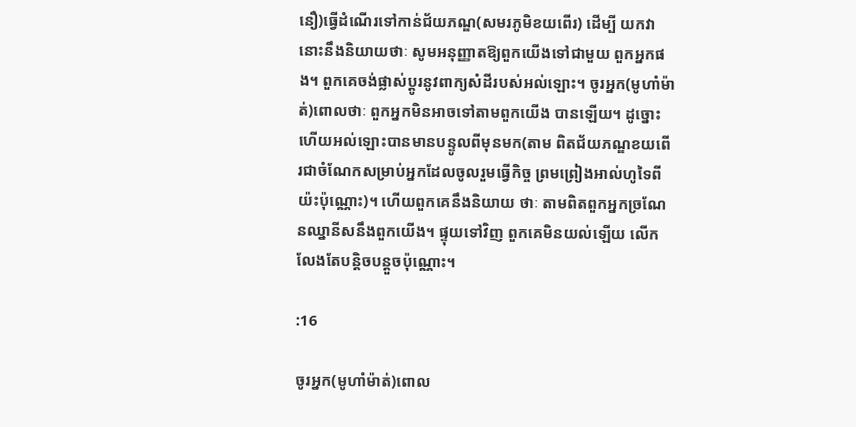នឿ)ធ្វើដំណើរទៅកាន់ជ័យភណ្ឌ(សមរភូមិខយពើរ) ដើម្បី យកវានោះនឹងនិយាយថាៈ សូមអនុញ្ញាតឱ្យពួកយើងទៅជាមួយ ពួកអ្នកផង។ ពួកគេចង់ផ្លាស់ប្ដូរនូវពាក្យសំដីរបស់អល់ឡោះ។ ចូរអ្នក(មូហាំម៉ាត់)ពោលថាៈ ពួកអ្នកមិនអាចទៅតាមពួកយើង បានឡើយ។ ដូច្នោះហើយអល់ឡោះបានមានបន្ទូលពីមុនមក(តាម ពិតជ័យភណ្ឌខយពើរជាចំណែកសម្រាប់អ្នកដែលចូលរួមធ្វើកិច្ច ព្រមព្រៀងអាល់ហូទៃពីយ៉ះប៉ុណ្ណោះ)។ ហើយពួកគេនឹងនិយាយ ថាៈ តាមពិតពួកអ្នកច្រណែនឈ្នានីសនឹងពួកយើង។ ផ្ទុយទៅវិញ ពួកគេមិនយល់ឡើយ លើកលែងតែបន្ដិចបន្ដួចប៉ុណ្ណោះ។

:16

ចូរអ្នក(មូហាំម៉ាត់)ពោល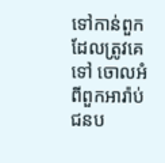ទៅកាន់ពួកដែលត្រូវគេទៅ ចោលអំពីពួកអារ៉ាប់ជនប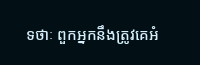ទថាៈ ពួកអ្នកនឹងត្រូវគេអំ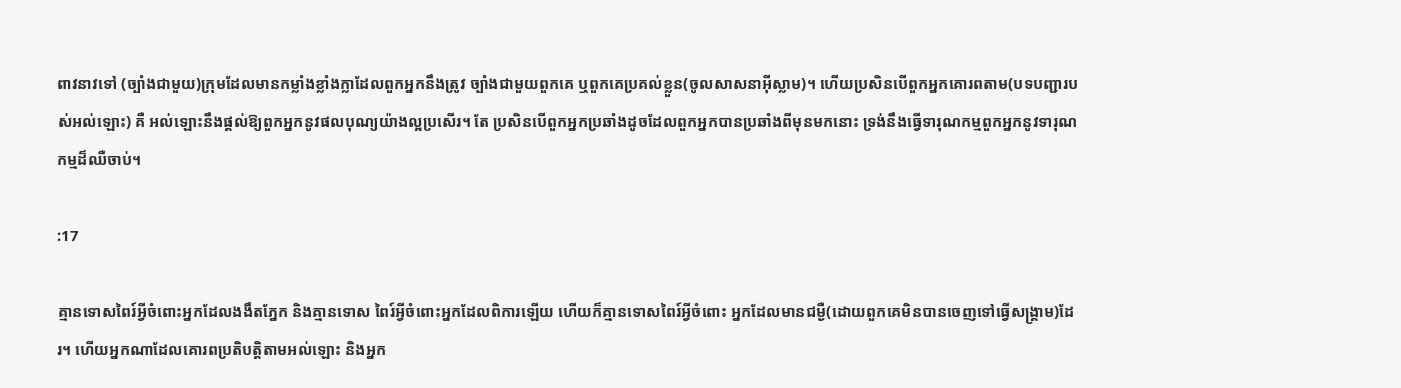ពាវនាវទៅ (ច្បាំងជាមួយ)ក្រុមដែលមានកម្លាំងខ្លាំងក្លាដែលពួកអ្នកនឹងត្រូវ ច្បាំងជាមួយពួកគេ ឬពួកគេប្រគល់ខ្លួន(ចូលសាសនាអ៊ីស្លាម)។ ហើយប្រសិនបើពួកអ្នកគោរពតាម(បទបញ្ជារបស់អល់ឡោះ) គឺ អល់ឡោះនឹងផ្ដល់ឱ្យពួកអ្នកនូវផលបុណ្យយ៉ាងល្អប្រសើរ។ តែ ប្រសិនបើពួកអ្នកប្រឆាំងដូចដែលពួកអ្នកបានប្រឆាំងពីមុនមកនោះ ទ្រង់នឹងធ្វើទារុណកម្មពួកអ្នកនូវទារុណកម្មដ៏ឈឺចាប់។

:17

គ្មានទោសពៃរ៍អ្វីចំពោះអ្នកដែលងងឹតភ្នែក និងគ្មានទោស ពៃរ៍អ្វីចំពោះអ្នកដែលពិការឡើយ ហើយក៏គ្មានទោសពៃរ៍អ្វីចំពោះ អ្នកដែលមានជម្ងឺ(ដោយពួកគេមិនបានចេញទៅធ្វើសង្គ្រាម)ដែរ។ ហើយអ្នកណាដែលគោរពប្រតិបត្ដិតាមអល់ឡោះ និងអ្នក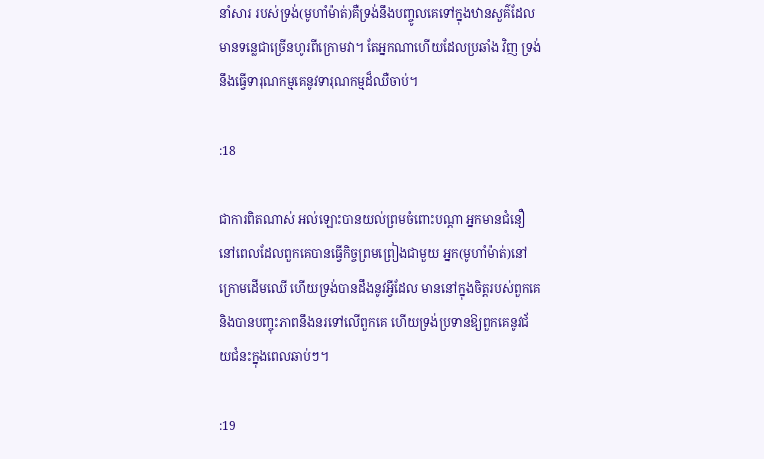នាំសារ របស់ទ្រង់(មូហាំម៉ាត់)គឺទ្រង់នឹងបញ្ចូលគេទៅក្នុងឋានសួគ៌ដែល មានទនេ្លជាច្រើនហូរពីក្រោមវា។ តែអ្នកណាហើយដែលប្រឆាំង វិញ ទ្រង់នឹងធ្វើទារុណកម្មគេនូវទារុណកម្មដ៏ឈឺចាប់។

:18

ជាការពិតណាស់ អល់ឡោះបានយល់ព្រមចំពោះបណ្ដា អ្នកមានជំនឿនៅពេលដែលពួកគេបានធ្វើកិច្ចព្រមព្រៀងជាមួយ អ្នក(មូហាំម៉ាត់)នៅក្រោមដើមឈើ ហើយទ្រង់បានដឹងនូវអ្វីដែល មាននៅក្នុងចិត្ដរបស់ពួកគេ និងបានបញ្ចុះភាពនឹងនរទៅលើពួកគេ ហើយទ្រង់ប្រទានឱ្យពួកគេនូវជ័យជំនះក្នុងពេលឆាប់ៗ។

:19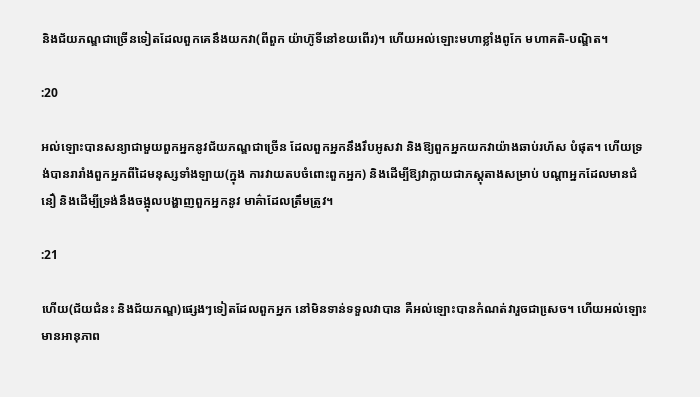និងជ័យភណ្ឌជាច្រើនទៀតដែលពួកគេនឹងយកវា(ពីពួក យ៉ាហ៊ូទីនៅខយពើរ)។ ហើយអល់ឡោះមហាខ្លាំងពូកែ មហាគតិ-បណ្ឌិត។

:20

អល់ឡោះបានសន្យាជាមួយពួកអ្នកនូវជ័យភណ្ឌជាច្រើន ដែលពួកអ្នកនឹងរឹបអូសវា និងឱ្យពួកអ្នកយកវាយ៉ាងឆាប់រហ័ស បំផុត។ ហើយទ្រង់បានរារាំងពួកអ្នកពីដៃមនុស្សទាំងឡាយ(ក្នុង ការវាយតបចំពោះពួកអ្នក) និងដើម្បីឱ្យវាក្លាយជាភស្ដុតាងសម្រាប់ បណ្ដាអ្នកដែលមានជំនឿ និងដើម្បីទ្រង់នឹងចង្អុលបង្ហាញពួកអ្នកនូវ មាគ៌ាដែលត្រឹមត្រូវ។

:21

ហើយ(ជ័យជំនះ និងជ័យភណ្ឌ)ផេ្សងៗទៀតដែលពួកអ្នក នៅមិនទាន់ទទួលវាបាន គឺអល់ឡោះបានកំណត់វារួចជាសេ្រច។ ហើយអល់ឡោះមានអានុភាព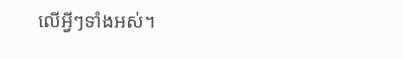លើអ្វីៗទាំងអស់។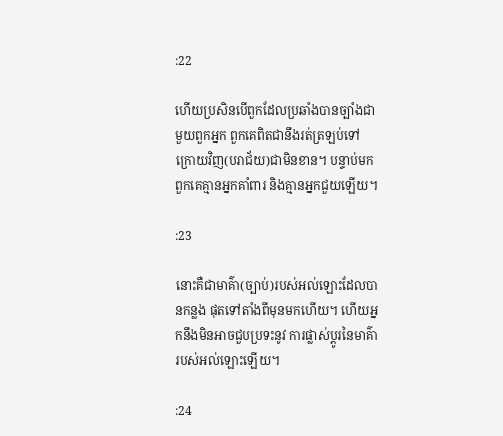:22

ហើយប្រសិនបើពួកដែលប្រឆាំងបានច្បាំងជាមួយពួកអ្នក ពួកគេពិតជានឹងរត់ត្រឡប់ទៅក្រោយវិញ(បរាជ័យ)ជាមិនខាន។ បន្ទាប់មកពួកគេគ្មានអ្នកគាំពារ និងគ្មានអ្នកជួយឡើយ។

:23

នោះគឺជាមាគ៌ា(ច្បាប់)របស់អល់ឡោះដែលបានកន្លង ផុតទៅតាំងពីមុនមកហើយ។ ហើយអ្នកនឹងមិនអាចជួបប្រទះនូវ ការផ្លាស់ប្ដូរនៃមាគ៌ារបស់អល់ឡោះឡើយ។

:24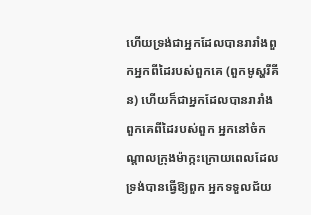ហើយទ្រង់ជាអ្នកដែលបានរារាំងពួកអ្នកពីដៃរបស់ពួកគេ (ពួកមូស្ហរីគីន) ហើយក៏ជាអ្នកដែលបានរារាំងពួកគេពីដៃរបស់ពួក អ្នកនៅចំកណ្ដាលក្រុងម៉ាក្កះក្រោយពេលដែលទ្រង់បានធ្វើឱ្យពួក អ្នកទទួលជ័យ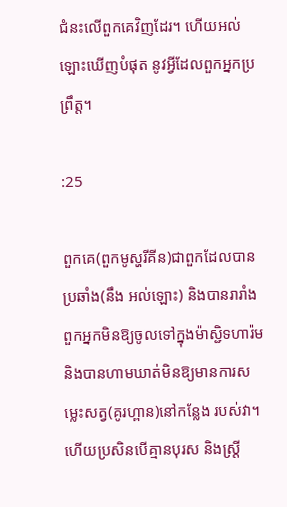ជំនះលើពួកគេវិញដែរ។ ហើយអល់ឡោះឃើញបំផុត នូវអ្វីដែលពួកអ្នកប្រព្រឹត្ដ។

:25

ពួកគេ(ពួកមូស្ហរីគីន)ជាពួកដែលបានប្រឆាំង(នឹង អល់ឡោះ) និងបានរារាំងពួកអ្នកមិនឱ្យចូលទៅក្នុងម៉ាស្ជិទហារ៉ម និងបានហាមឃាត់មិនឱ្យមានការសមេ្លះសត្វ(គូរហ្ពាន)នៅកន្លែង របស់វា។ ហើយប្រសិនបើគ្មានបុរស និងស្ដ្រី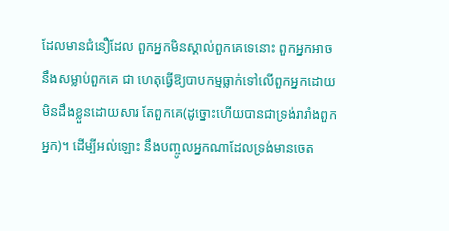ដែលមានជំនឿដែល ពួកអ្នកមិនស្គាល់ពួកគេទេនោះ ពួកអ្នកអាចនឹងសម្លាប់ពួកគេ ជា ហេតុធ្វើឱ្យបាបកម្មធ្លាក់ទៅលើពួកអ្នកដោយមិនដឹងខ្លួនដោយសារ តែពួកគេ(ដូច្នោះហើយបានជាទ្រង់រារាំងពួកអ្នក)។ ដើម្បីអល់ឡោះ នឹងបញ្ចូលអ្នកណាដែលទ្រង់មានចេត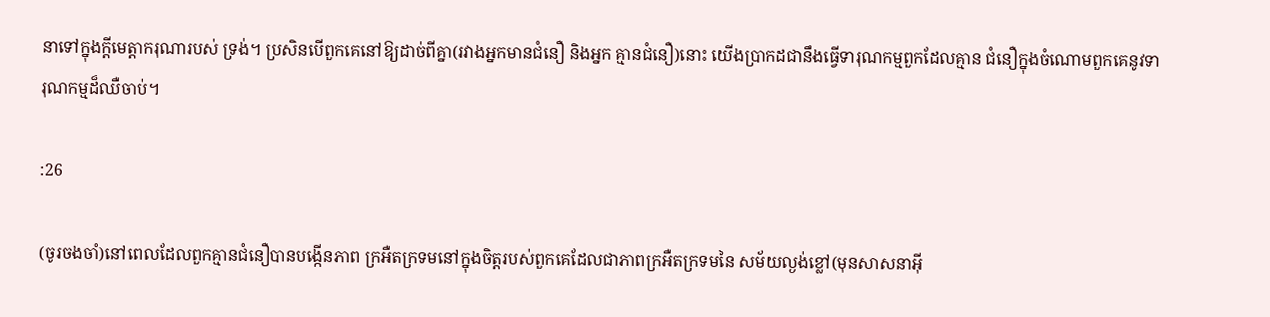នាទៅក្នុងក្ដីមេត្ដាករុណារបស់ ទ្រង់។ ប្រសិនបើពួកគេនៅឱ្យដាច់ពីគ្នា(រវាងអ្នកមានជំនឿ និងអ្នក គ្មានជំនឿ)នោះ យើងប្រាកដជានឹងធ្វើទារុណកម្មពួកដែលគ្មាន ជំនឿក្នុងចំណោមពួកគេនូវទារុណកម្មដ៏ឈឺចាប់។

:26

(ចូរចងចាំ)នៅពេលដែលពួកគ្មានជំនឿបានបង្កើនភាព ក្រអឺតក្រទមនៅក្នុងចិត្ដរបស់ពួកគេដែលជាភាពក្រអឺតក្រទមនៃ សម័យល្ងង់ខ្លៅ(មុនសាសនាអ៊ី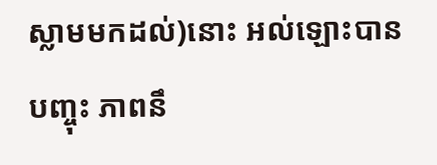ស្លាមមកដល់)នោះ អល់ឡោះបាន បញ្ចុះ ភាពនឹ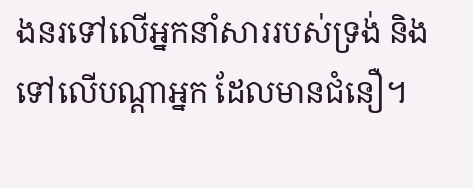ងនរទៅលើអ្នកនាំសាររបស់ទ្រង់ និងទៅលើបណ្ដាអ្នក ដែលមានជំនឿ។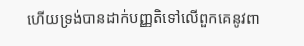ហើយទ្រង់បានដាក់បញ្ញតិទៅលើពួកគេនូវពា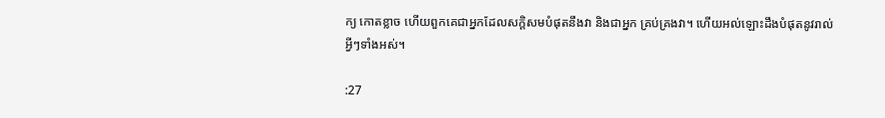ក្យ កោតខ្លាច ហើយពួកគេជាអ្នកដែលសក្ដិសមបំផុតនឹងវា និងជាអ្នក គ្រប់គ្រងវា។ ហើយអល់ឡោះដឹងបំផុតនូវរាល់អ្វីៗទាំងអស់។

:27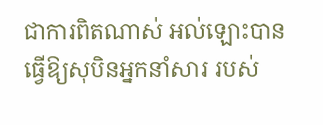ជាការពិតណាស់ អល់ឡោះបានធ្វើឱ្យសុបិនអ្នកនាំសារ របស់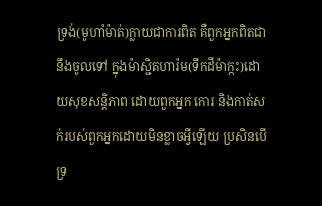ទ្រង់(មូហាំម៉ាត់)ក្លាយជាការពិត គឺពួកអ្នកពិតជានឹងចូលទៅ ក្នុងម៉ាស្ជិតហារ៉ម(ទឹកដីម៉ាក្កះ)ដោយសុខសន្ដិភាព ដោយពួកអ្នក កោរ និងកាត់សក់របស់ពួកអ្នកដោយមិនខ្លាចអ្វីឡើយ ប្រសិនបើ ទ្រ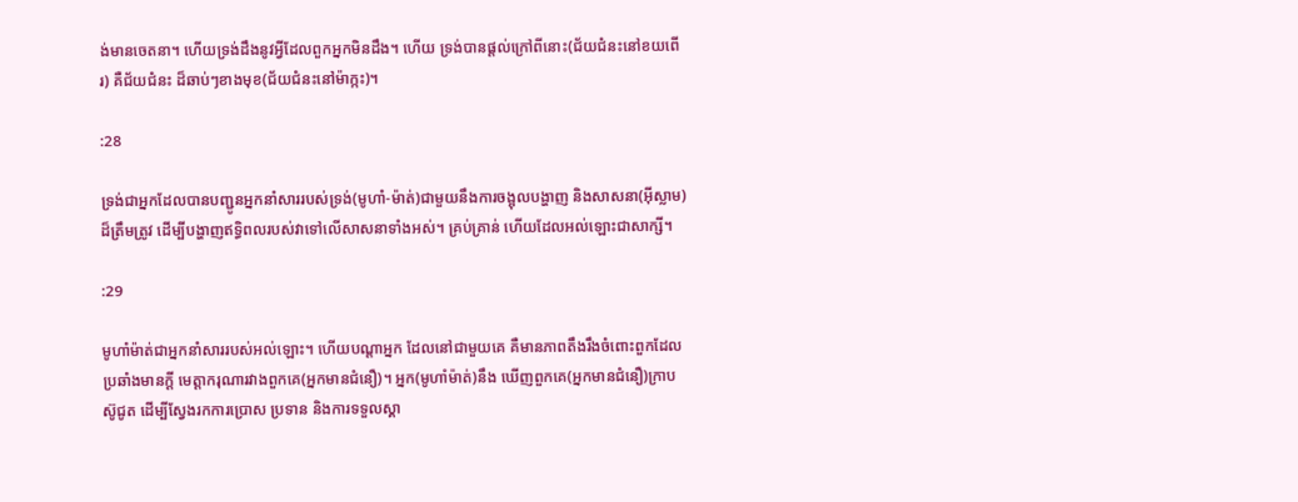ង់មានចេតនា។ ហើយទ្រង់ដឹងនូវអ្វីដែលពួកអ្នកមិនដឹង។ ហើយ ទ្រង់បានផ្ដល់ក្រៅពីនោះ(ជ័យជំនះនៅខយពើរ) គឺជ័យជំនះ ដ៏ឆាប់ៗខាងមុខ(ជ័យជំនះនៅម៉ាក្កះ)។

:28

ទ្រង់ជាអ្នកដែលបានបញ្ជូនអ្នកនាំសាររបស់ទ្រង់(មូហាំ-ម៉ាត់)ជាមួយនឹងការចង្អុលបង្ហាញ និងសាសនា(អ៊ីស្លាម)ដ៏ត្រឹមត្រូវ ដើម្បីបង្ហាញឥទ្ធិពលរបស់វាទៅលើសាសនាទាំងអស់។ គ្រប់គ្រាន់ ហើយដែលអល់ឡោះជាសាក្សី។

:29

មូហាំម៉ាត់ជាអ្នកនាំសាររបស់អល់ឡោះ។ ហើយបណ្ដាអ្នក ដែលនៅជាមួយគេ គឺមានភាពតឹងរឹងចំពោះពួកដែលប្រឆាំងមានក្ដី មេត្ដាករុណារវាងពួកគេ(អ្នកមានជំនឿ)។ អ្នក(មូហាំម៉ាត់)នឹង ឃើញពួកគេ(អ្នកមានជំនឿ)ក្រាបស៊ូជូត ដើម្បីស្វែងរកការប្រោស ប្រទាន និងការទទួលស្គា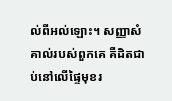ល់ពីអល់ឡោះ។ សញ្ញាសំគាល់របស់ពួកគេ គឺដិតជាប់នៅលើផ្ទៃមុខរ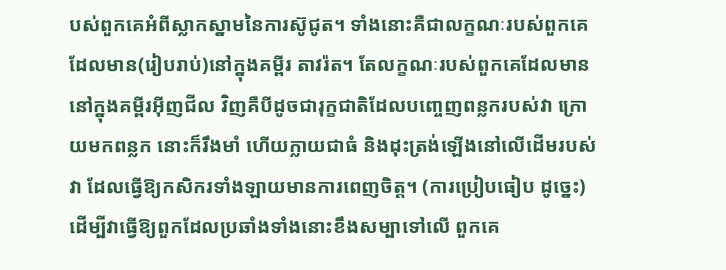បស់ពួកគេអំពីស្លាកស្នាមនៃការស៊ូជូត។ ទាំងនោះគឺជាលក្ខណៈរបស់ពួកគេដែលមាន(រៀបរាប់)នៅក្នុងគម្ពីរ តាវរ៉ត។ តែលក្ខណៈរបស់ពួកគេដែលមាននៅក្នុងគម្ពីរអ៊ីញជីល វិញគឺបីដូចជារុក្ខជាតិដែលបពោ្ចញពន្លករបស់វា ក្រោយមកពន្លក នោះក៏រឹងមាំ ហើយក្លាយជាធំ និងដុះត្រង់ឡើងនៅលើដើមរបស់វា ដែលធ្វើឱ្យកសិករទាំងឡាយមានការពេញចិត្ដ។ (ការប្រៀបធៀប ដូចេ្នះ) ដើម្បីវាធ្វើឱ្យពួកដែលប្រឆាំងទាំងនោះខឹងសម្បាទៅលើ ពួកគេ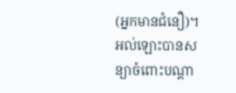(អ្នកមានជំនឿ)។ អល់ឡោះបានសន្យាចំពោះបណ្ដា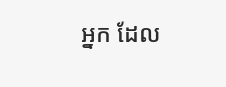អ្នក ដែល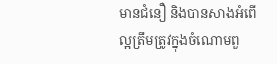មានជំនឿ និងបានសាងអំពើល្អត្រឹមត្រូវក្នុងចំណោមពួ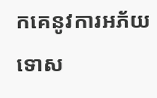កគេនូវការអភ័យទោស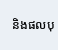និងផលបុ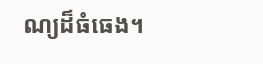ណ្យដ៏ធំធេង។